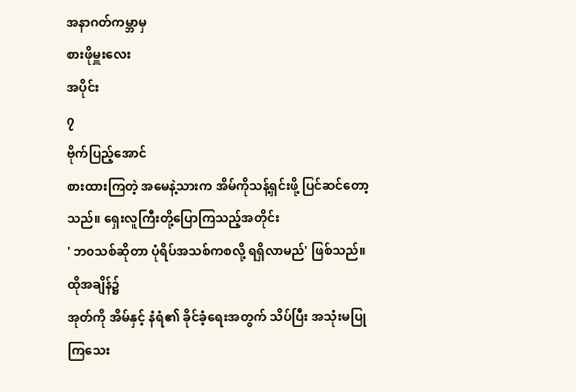အနာဂတ်ကမ္ဘာမှ
စားဖိုမှူးလေး
အပိုင်း
၇
ဗိုက်ပြည့်အောင်
စားထားကြတဲ့ အမေနဲ့သားက အိမ်ကိုသန့်ရှင်းဖို့ ပြင်ဆင်တော့သည်။ ရှေးလူကြီးတို့ပြောကြသည့်အတိုင်း
' ဘ၀သစ်ဆိုတာ ပုံရိပ်အသစ်ကစလို့ ရရှိလာမည်' ဖြစ်သည်။
ထိုအချိန်၌
အုတ်ကို အိမ်နှင့် နံရံ၏ ခိုင်ခံ့ရေးအတွက် သိပ်ပြီး အသုံးမပြုကြသေး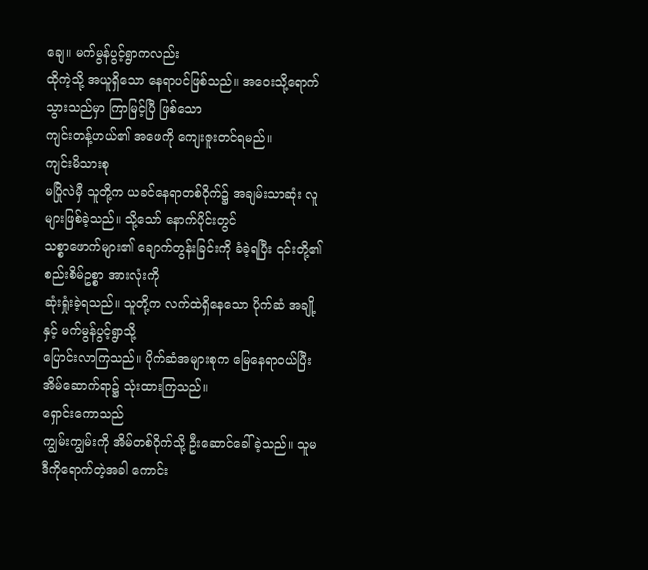ချေ။ မက်မွန်ပွင့်ရွာကလည်း
ထိုကဲ့သို့ အယူရှိသော နေရာပင်ဖြစ်သည်။ အဝေးသို့ရောက်သွားသည်မှာ ကြာမြင့်ပြီ ဖြစ်သော
ကျင်းတန့်ဟယ်၏ အဖေကို ကျေးဇူးတင်ရမည်။
ကျင်းမိသားစု
မပြိုလဲမှီ သူတို့က ယခင်နေရာတစ်ဝိုက်၌ အချမ်းသာဆုံး လူများဖြစ်ခဲ့သည်။ သို့သော် နောက်ပိုင်းတွင်
သစ္စာဖောက်များ၏ ချောက်တွန်းခြင်းကို ခံခဲ့ရပြီး ၎င်းတို့၏ စည်းစိမ်ဥစ္စာ အားလုံးကို
ဆုံးရှုံးခဲ့ရသည်။ သူတို့က လက်ထဲရှိနေသော ပိုက်ဆံ အချို့နှင့် မက်မွန်ပွင့်ရွာသို့
ပြောင်းလာကြသည်။ ပိုက်ဆံအများစုက မြေနေရာ၀ယ်ပြီး အိမ်ဆောက်ရာ၌ သုံးထားကြသည်။
ရှောင်းကောသည်
ကျွမ်းကျွမ်းကို အိမ်တစ်ဝိုက်သို့ ဦးဆောင်ခေါ်ခဲ့သည်။ သူမ ဒီကိုရောက်တဲ့အခါ ကောင်း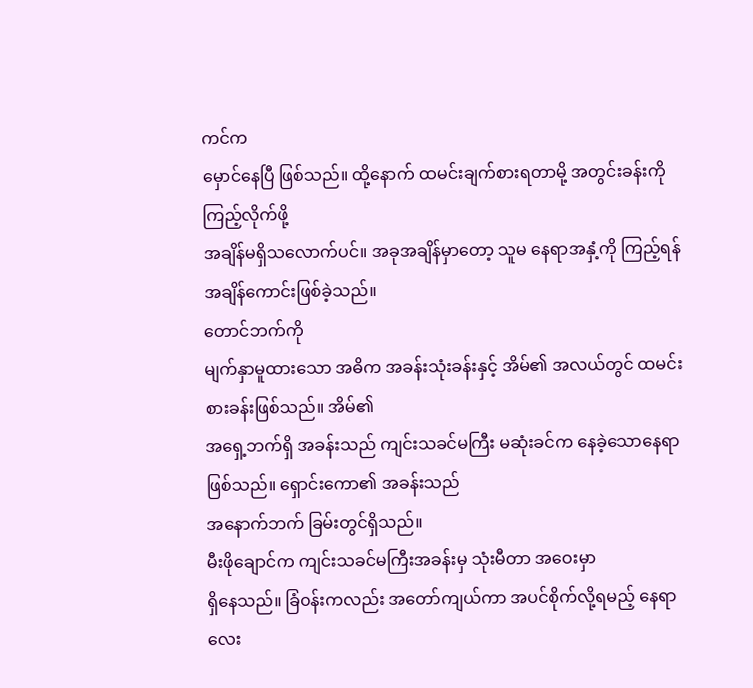ကင်က
မှောင်နေပြီ ဖြစ်သည်။ ထို့နောက် ထမင်းချက်စားရတာမို့ အတွင်းခန်းကို ကြည့်လိုက်ဖို့
အချိန်မရှိသလောက်ပင်။ အခုအချိန်မှာတော့ သူမ နေရာအနှံ့ကို ကြည့်ရန် အချိန်ကောင်းဖြစ်ခဲ့သည်။
တောင်ဘက်ကို
မျက်နှာမူထားသော အဓိက အခန်းသုံးခန်းနှင့် အိမ်၏ အလယ်တွင် ထမင်းစားခန်းဖြစ်သည်။ အိမ်၏
အရှေ့ဘက်ရှိ အခန်းသည် ကျင်းသခင်မကြီး မဆုံးခင်က နေခဲ့သောနေရာဖြစ်သည်။ ရှောင်းကော၏ အခန်းသည်
အနောက်ဘက် ခြမ်းတွင်ရှိသည်။
မီးဖိုချောင်က ကျင်းသခင်မကြီးအခန်းမှ သုံးမီတာ အဝေးမှာ
ရှိနေသည်။ ခြံ၀န်းကလည်း အတော်ကျယ်ကာ အပင်စိုက်လို့ရမည့် နေရာလေး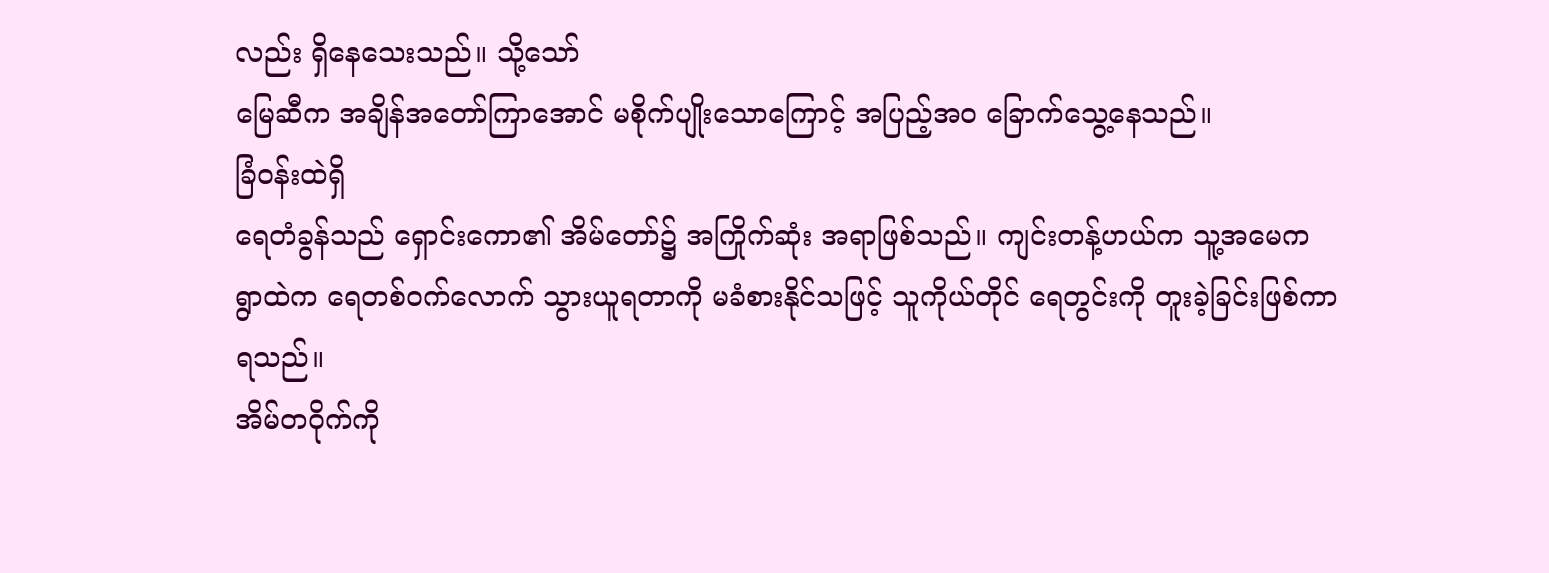လည်း ရှိနေသေးသည်။ သို့သော်
မြေဆီက အချိန်အတော်ကြာအောင် မစိုက်ပျိုးသောကြောင့် အပြည့်အ၀ ခြောက်သွေ့နေသည်။
ခြံ၀န်းထဲရှိ
ရေတံခွန်သည် ရှောင်းကော၏ အိမ်တော်၌ အကြိုက်ဆုံး အရာဖြစ်သည်။ ကျင်းတန့်ဟယ်က သူ့အမေက
ရွာထဲက ရေတစ်ဝက်လောက် သွားယူရတာကို မခံစားနိုင်သဖြင့် သူကိုယ်တိုင် ရေတွင်းကို တူးခဲ့ခြင်းဖြစ်ကာ
ရသည်။
အိမ်တဝိုက်ကို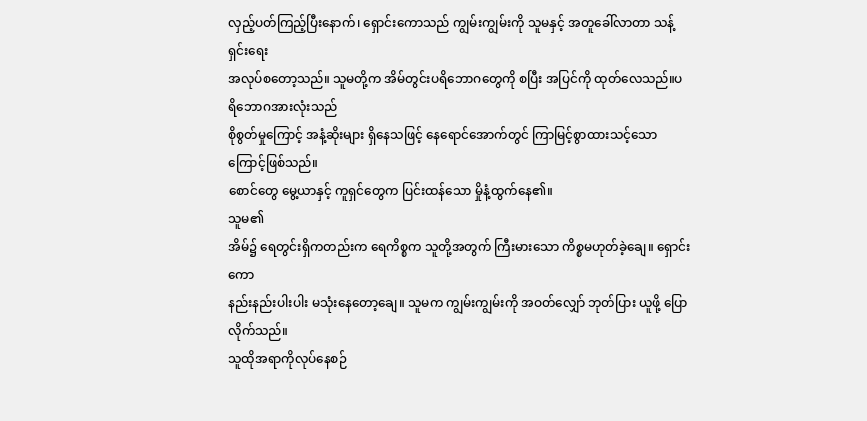လှည့်ပတ်ကြည့်ပြီးနောက်၊ ရှောင်းကောသည် ကျွမ်းကျွမ်းကို သူမနှင့် အတူခေါ်လာတာ သန့်ရှင်းရေး
အလုပ်စတော့သည်။ သူမတို့က အိမ်တွင်းပရိဘောဂတွေကို စပြီး အပြင်ကို ထုတ်လေသည်။ပရိဘောဂအားလုံးသည်
စိုစွတ်မှုကြောင့် အနံ့ဆိုးများ ရှိနေသဖြင့် နေရောင်အောက်တွင် ကြာမြင့်စွာထားသင့်သောကြောင့်ဖြစ်သည်။
စောင်တွေ မွေ့ယာနှင့် ကူရှင်တွေက ပြင်းထန်သော မှိုနံ့ထွက်နေ၏။
သူမ၏
အိမ်၌ ရေတွင်းရှိကတည်းက ရေကိစ္စက သူတို့အတွက် ကြီးမားသော ကိစ္စမဟုတ်ခဲ့ချေ။ ရှောင်းကော
နည်းနည်းပါးပါး မသုံးနေတော့ချေ။ သူမက ကျွမ်းကျွမ်းကို အဝတ်လျှော် ဘုတ်ပြား ယူဖို့ ပြောလိုက်သည်။
သူထိုအရာကိုလုပ်နေစဉ်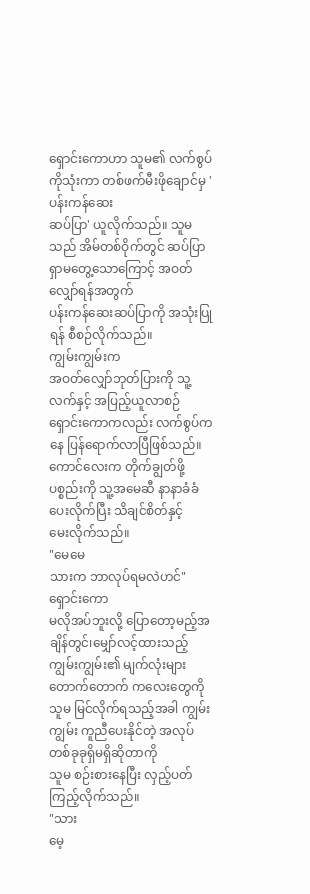ရှောင်းကောဟာ သူမ၏ လက်စွပ်ကိုသုံးကာ တစ်ဖက်မီးဖိုချောင်မှ 'ပန်းကန်ဆေး
ဆပ်ပြာ' ယူလိုက်သည်။ သူမသည် အိမ်တစ်ဝိုက်တွင် ဆပ်ပြာ ရှာမတွေ့သောကြောင့် အဝတ်လျှော်ရန်အတွက်
ပန်းကန်ဆေးဆပ်ပြာကို အသုံးပြုရန် စီစဉ်လိုက်သည်။
ကျွမ်းကျွမ်းက
အဝတ်လျှော်ဘုတ်ပြားကို သူ့လက်နှင့် အပြည့်ယူလာစဉ် ရှောင်းကောကလည်း လက်စွပ်ကနေ ပြန်ရောက်လာပြီဖြစ်သည်။
ကောင်လေးက တိုက်ချွတ်ဖို့ ပစ္စည်းကို သူ့အမေဆီ နာနာခံခံ ပေးလိုက်ပြီး သိချင်စိတ်နှင့်
မေးလိုက်သည်။
"မေမေ
သားက ဘာလုပ်ရမလဲဟင်"
ရှောင်းကော
မလိုအပ်ဘူးလို့ ပြောတော့မည့်အချိန်တွင်၊မျှော်လင့်ထားသည့် ကျွမ်းကျွမ်း၏ မျက်လုံးများ
တောက်တောက် ကလေးတွေကို သူမ မြင်လိုက်ရသည့်အခါ ကျွမ်းကျွမ်း ကူညီပေးနိုင်တဲ့ အလုပ်တစ်ခုခုရှိမရှိဆိုတာကို
သူမ စဉ်းစားနေပြီး လှည့်ပတ်ကြည့်လိုက်သည်။
"သား
မေ့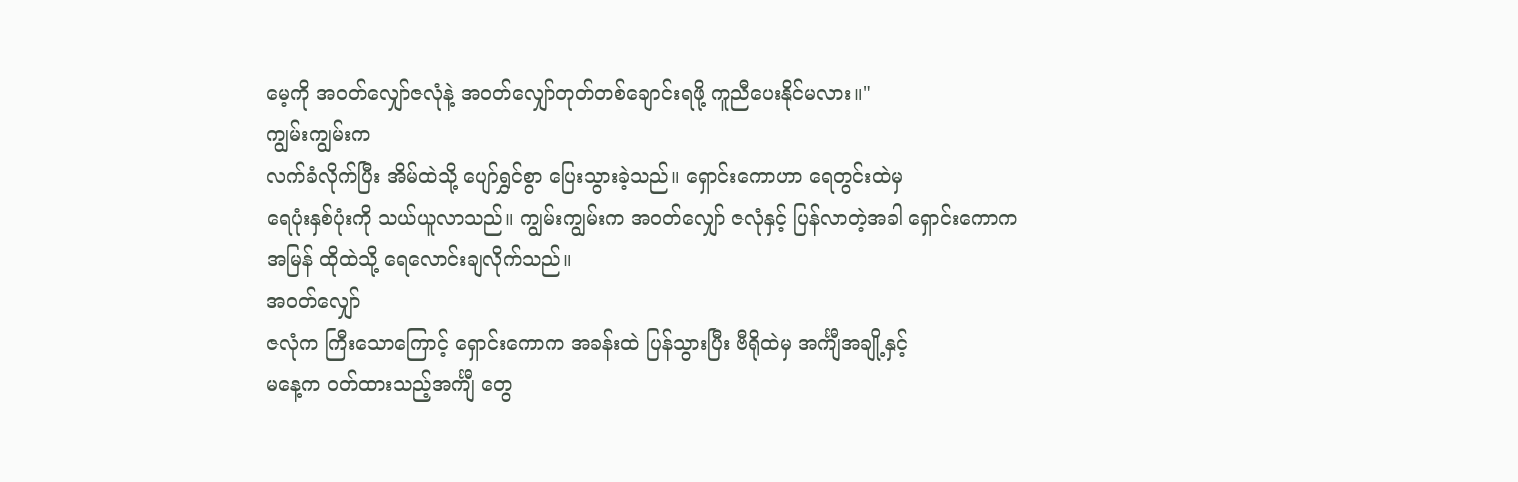မေ့ကို အ၀တ်လျှော်ဇလုံနဲ့ အဝတ်လျှော်တုတ်တစ်ချောင်းရဖို့ ကူညီပေးနိုင်မလား။"
ကျွမ်းကျွမ်းက
လက်ခံလိုက်ပြီး အိမ်ထဲသို့ ပျော်ရွှင်စွာ ပြေးသွားခဲ့သည်။ ရှောင်းကောဟာ ရေတွင်းထဲမှ
ရေပုံးနှစ်ပုံးကို သယ်ယူလာသည်။ ကျွမ်းကျွမ်းက အ၀တ်လျှော် ဇလုံနှင့် ပြန်လာတဲ့အခါ ရှောင်းကောက
အမြန် ထိုထဲသို့ ရေလောင်းချလိုက်သည်။
အ၀တ်လျှော်
ဇလုံက ကြီးသောကြောင့် ရှောင်းကောက အခန်းထဲ ပြန်သွားပြီး ဗီရိုထဲမှ အင်္ကျီအချို့နှင့်
မနေ့က ဝတ်ထားသည့်အင်္ကျီ တွေ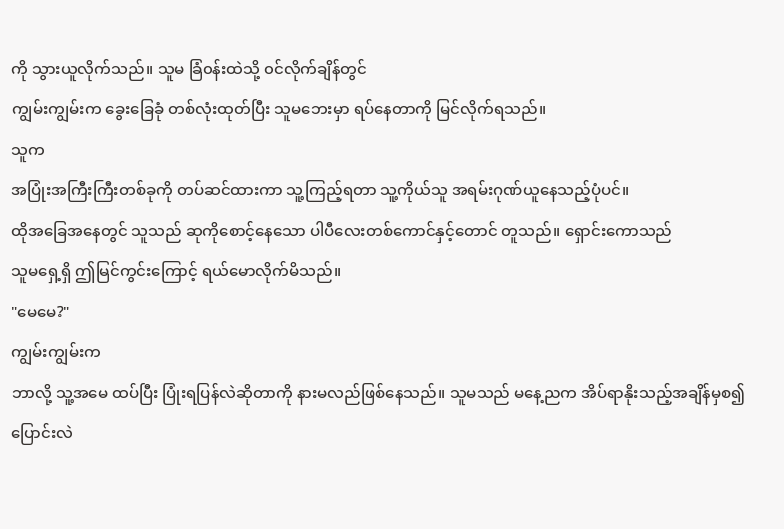ကို သွားယူလိုက်သည်။ သူမ ခြံ၀န်းထဲသို့ ၀င်လိုက်ချိန်တွင်
ကျွမ်းကျွမ်းက ခွေးခြေခုံ တစ်လုံးထုတ်ပြီး သူမဘေးမှာ ရပ်နေတာကို မြင်လိုက်ရသည်။
သူက
အပြုံးအကြီးကြီးတစ်ခုကို တပ်ဆင်ထားကာ သူ့ကြည့်ရတာ သူ့ကိုယ်သူ အရမ်းဂုဏ်ယူနေသည့်ပုံပင်။
ထိုအခြေအနေတွင် သူသည် ဆုကိုစောင့်နေသော ပါပီလေးတစ်ကောင်နှင့်တောင် တူသည်။ ရှောင်းကောသည်
သူမရှေ့ရှိ ဤမြင်ကွင်းကြောင့် ရယ်မောလိုက်မိသည်။
"မေမေ?"
ကျွမ်းကျွမ်းက
ဘာလို့ သူ့အမေ ထပ်ပြီး ပြုံးရပြန်လဲဆိုတာကို နားမလည်ဖြစ်နေသည်။ သူမသည် မနေ့ညက အိပ်ရာနိုးသည့်အချိန်မှစ၍
ပြောင်းလဲ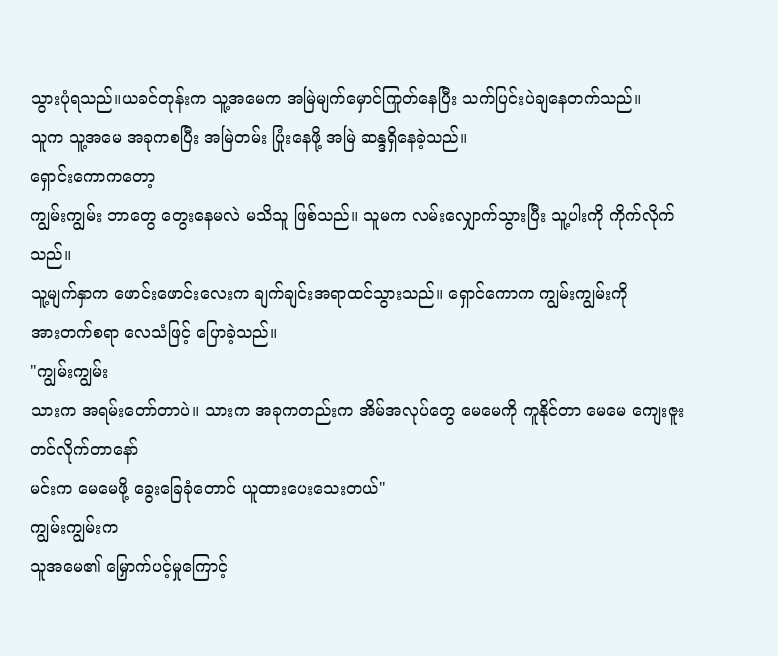သွားပုံရသည်။ယခင်တုန်းက သူ့အမေက အမြဲမျက်မှောင်ကြုတ်နေပြီး သက်ပြင်းပဲချနေတက်သည်။
သူက သူ့အမေ အခုကစပြီး အမြဲတမ်း ပြုံးနေဖို့ အမြဲ ဆန္ဒရှိနေခဲ့သည်။
ရှောင်းကောကတော့
ကျွမ်းကျွမ်း ဘာတွေ တွေးနေမလဲ မသိသူ ဖြစ်သည်။ သူမက လမ်းလျှောက်သွားပြီး သူ့ပါးကို ကိုက်လိုက်သည်။
သူ့မျက်နှာက ဖောင်းဖောင်းလေးက ချက်ချင်းအရာထင်သွားသည်။ ရှောင်ကောက ကျွမ်းကျွမ်းကို
အားတက်စရာ လေသံဖြင့် ပြောခဲ့သည်။
"ကျွမ်းကျွမ်း
သားက အရမ်းတော်တာပဲ။ သားက အခုကတည်းက အိမ်အလုပ်တွေ မေမေကို ကူနိုင်တာ မေမေ ကျေးဇူးတင်လိုက်တာနော်
မင်းက မေမေဖို့ ခွေးခြေခုံတောင် ယူထားပေးသေးတယ်"
ကျွမ်းကျွမ်းက
သူအမေ၏ မြှောက်ပင့်မှုကြောင့်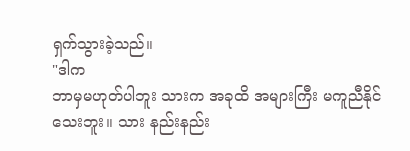ရှက်သွားခဲ့သည်။
"ဒါက
ဘာမှမဟုတ်ပါဘူး သားက အခုထိ အများကြီး မကူညီနိုင်သေးဘူး။ သား နည်းနည်း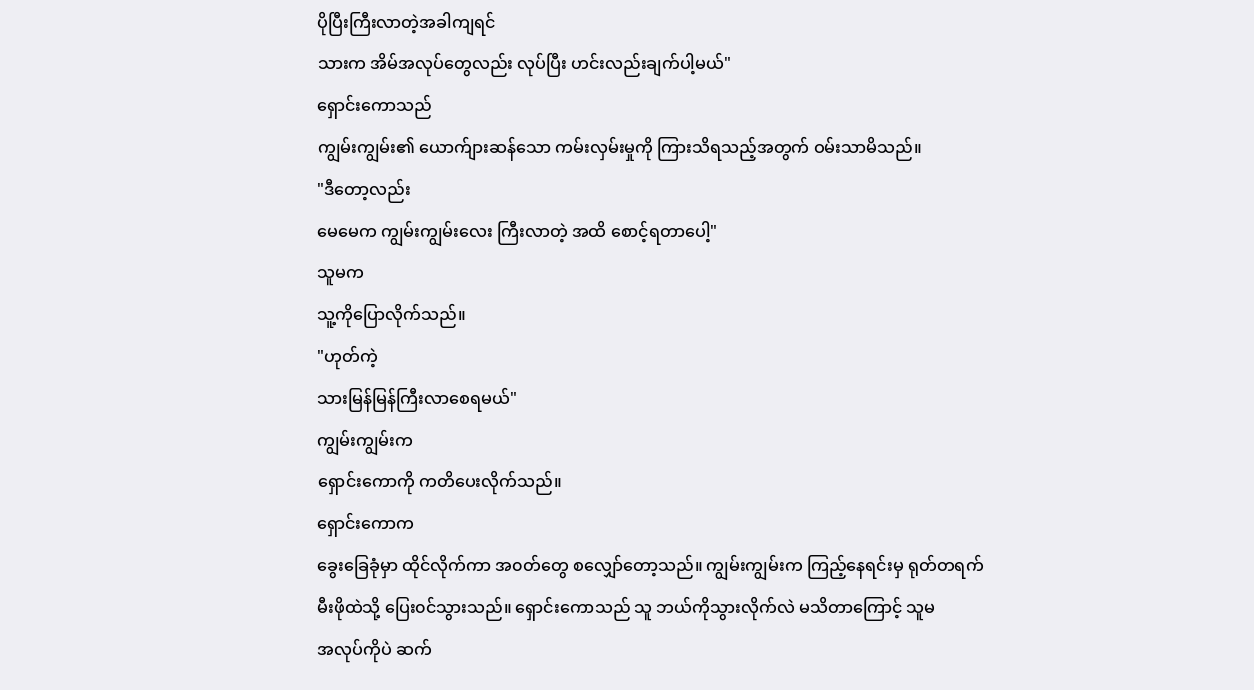ပိုပြီးကြီးလာတဲ့အခါကျရင်
သားက အိမ်အလုပ်တွေလည်း လုပ်ပြီး ဟင်းလည်းချက်ပါ့မယ်"
ရှောင်းကောသည်
ကျွမ်းကျွမ်း၏ ယောက်ျားဆန်သော ကမ်းလှမ်းမှုကို ကြားသိရသည့်အတွက် ဝမ်းသာမိသည်။
"ဒီတော့လည်း
မေမေက ကျွမ်းကျွမ်းလေး ကြီးလာတဲ့ အထိ စောင့်ရတာပေါ့"
သူမက
သူ့ကိုပြောလိုက်သည်။
"ဟုတ်ကဲ့
သားမြန်မြန်ကြီးလာစေရမယ်"
ကျွမ်းကျွမ်းက
ရှောင်းကောကို ကတိပေးလိုက်သည်။
ရှောင်းကောက
ခွေးခြေခုံမှာ ထိုင်လိုက်ကာ အ၀တ်တွေ စလျှော်တော့သည်။ ကျွမ်းကျွမ်းက ကြည့်နေရင်းမှ ရုတ်တရက်
မီးဖိုထဲသို့ ပြေး၀င်သွားသည်။ ရှောင်းကောသည် သူ ဘယ်ကိုသွားလိုက်လဲ မသိတာကြောင့် သူမ
အလုပ်ကိုပဲ ဆက်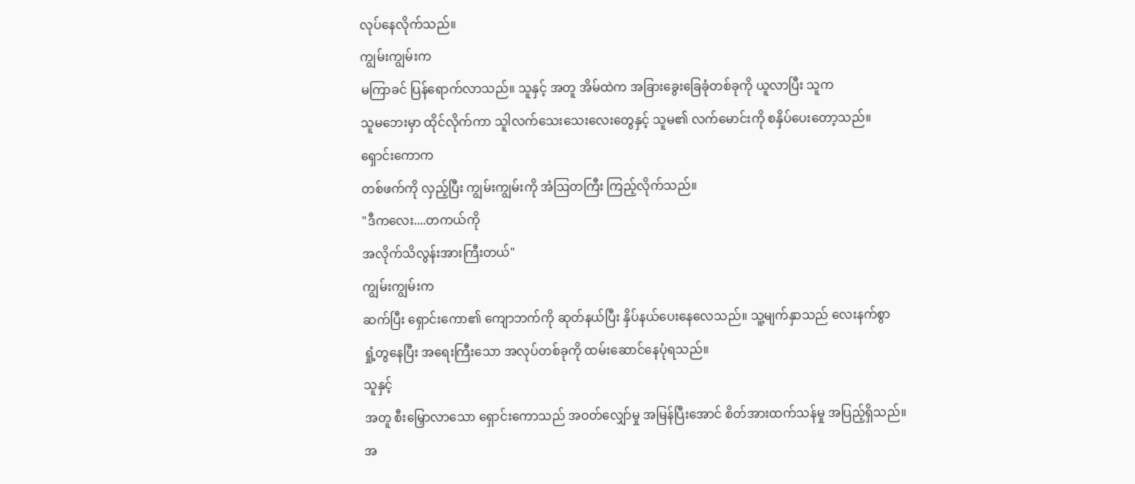လုပ်နေလိုက်သည်။
ကျွမ်းကျွမ်းက
မကြာခင် ပြန်ရောက်လာသည်။ သူနှင့် အတူ အိမ်ထဲက အခြားခွေးခြေခုံတစ်ခုကို ယူလာပြီး သူက
သူမဘေးမှာ ထိုင်လိုက်ကာ သူါလက်သေးသေးလေးတွေနှင့် သူမ၏ လက်မောင်းကို စနှိပ်ပေးတော့သည်။
ရှောင်းကောက
တစ်ဖက်ကို လှည့်ပြီး ကျွမ်းကျွမ်းကို အံဩတကြီး ကြည့်လိုက်သည်။
"ဒီကလေး....တကယ်ကို
အလိုက်သိလွန်းအားကြီးတယ်"
ကျွမ်းကျွမ်းက
ဆက်ပြီး ရှောင်းကော၏ ကျောဘက်ကို ဆုတ်နယ်ပြီး နှိပ်နယ်ပေးနေလေသည်။ သူ့မျက်နှာသည် လေးနက်စွာ
ရှုံ့တွနေပြီး အရေးကြီးသော အလုပ်တစ်ခုကို ထမ်းဆောင်နေပုံရသည်။
သူနှင့်
အတူ စီးမြှောလာသော ရှောင်းကောသည် အဝတ်လျှော်မှု အမြန်ပြီးအောင် စိတ်အားထက်သန်မှု အပြည့်ရှိသည်။
အ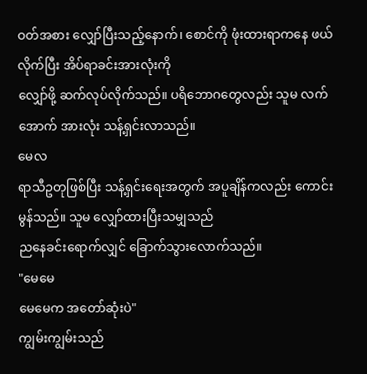ဝတ်အစား လျှော်ပြီးသည့်နောက်၊ စောင်ကို ဖုံးထားရာကနေ ဖယ်လိုက်ပြီး အိပ်ရာခင်းအားလုံးကို
လျှော်ဖို့ ဆက်လုပ်လိုက်သည်။ ပရိဘောဂတွေလည်း သူမ လက်အောက် အားလုံး သန့်ရှင်းလာသည်။
မေလ
ရာသီဥတုဖြစ်ပြီး သန့်ရှင်းရေးအတွက် အပူချိန်ကလည်း ကောင်းမွန်သည်။ သူမ လျှော်ထားပြီးသမျှသည်
ညနေခင်းရောက်လျှင် ခြောက်သွားလောက်သည်။
"မေမေ
မေမေက အတော်ဆုံးပဲ"
ကျွမ်းကျွမ်းသည်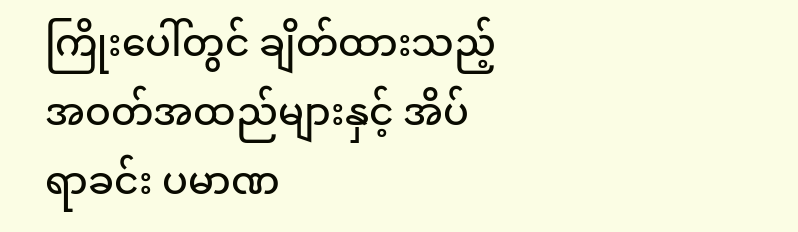ကြိုးပေါ်တွင် ချိတ်ထားသည့် အဝတ်အထည်များနှင့် အိပ်ရာခင်း ပမာဏ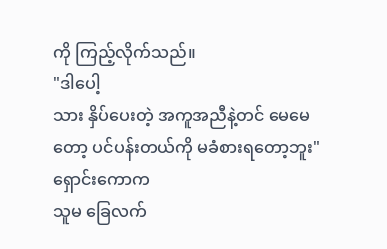ကို ကြည့်လိုက်သည်။
"ဒါပေါ့
သား နှိပ်ပေးတဲ့ အကူအညီနဲ့တင် မေမေတော့ ပင်ပန်းတယ်ကို မခံစားရတော့ဘူး"
ရှောင်းကောက
သူမ ခြေလက်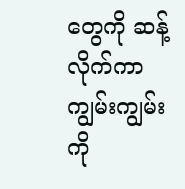တွေကို ဆန့်လိုက်ကာ ကျွမ်းကျွမ်းကို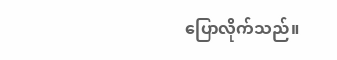ပြောလိုက်သည်။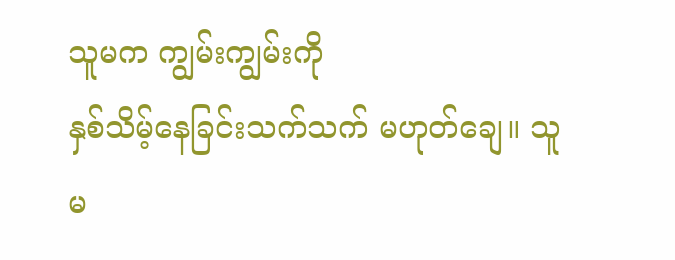သူမက ကျွမ်းကျွမ်းကို
နှစ်သိမ့်နေခြင်းသက်သက် မဟုတ်ချေ။ သူမ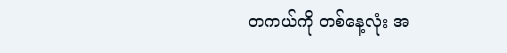တကယ်ကို တစ်နေ့လုံး အ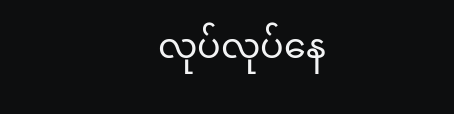လုပ်လုပ်နေ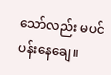သော်လည်း မပင်ပန်းနေချေ။